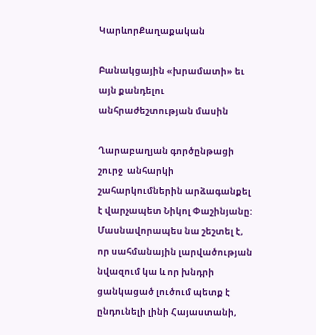ԿարևորՔաղաքական

Բանակցային «խրամատի» եւ այն քանդելու անհրաժեշտության մասին

Ղարաբաղյան գործընթացի շուրջ  անհարկի շահարկումներին արձագանքել է վարչապետ Նիկոլ Փաշինյանը: Մասնավորապես նա շեշտել է, որ սահմանային լարվածության նվազում կա և որ խնդրի ցանկացած լուծում պետք է ընդունելի լինի Հայաստանի,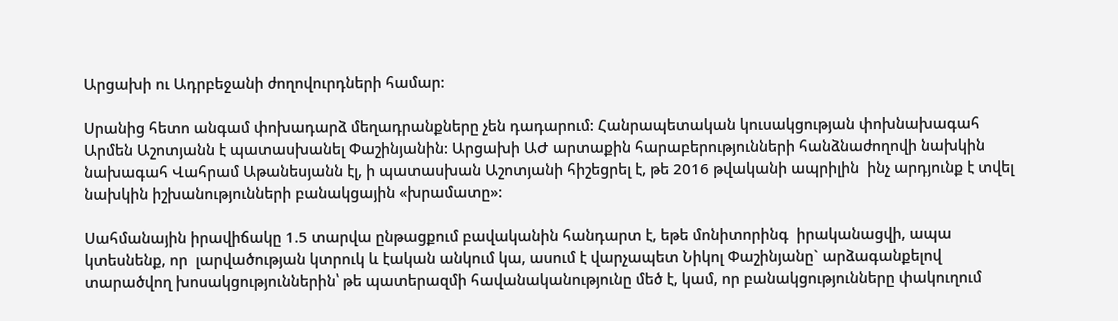Արցախի ու Ադրբեջանի ժողովուրդների համար:

Սրանից հետո անգամ փոխադարձ մեղադրանքները չեն դադարում: Հանրապետական կուսակցության փոխնախագահ Արմեն Աշոտյանն է պատասխանել Փաշինյանին: Արցախի ԱԺ արտաքին հարաբերությունների հանձնաժողովի նախկին նախագահ Վահրամ Աթանեսյանն էլ, ի պատասխան Աշոտյանի հիշեցրել է, թե 2016 թվականի ապրիլին  ինչ արդյունք է տվել նախկին իշխանությունների բանակցային «խրամատը»:

Սահմանային իրավիճակը 1.5 տարվա ընթացքում բավականին հանդարտ է, եթե մոնիտորինգ  իրականացվի, ապա կտեսնենք, որ  լարվածության կտրուկ և էական անկում կա, ասում է վարչապետ Նիկոլ Փաշինյանը` արձագանքելով տարածվող խոսակցություններին՝ թե պատերազմի հավանականությունը մեծ է, կամ, որ բանակցությունները փակուղում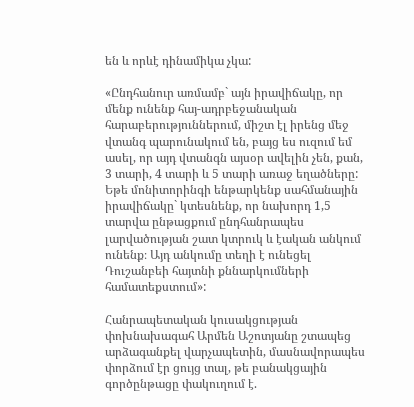են և որևէ դինամիկա չկա:

«Ընդհանուր առմամբ` այն իրավիճակը, որ մենք ունենք հայ-ադրբեջանական հարաբերություններում, միշտ էլ իրենց մեջ վտանգ պարունակում են, բայց ես ուզում եմ ասել, որ այդ վտանգն այսօր ավելին չեն, քան, 3 տարի, 4 տարի և 5 տարի առաջ եղածները: Եթե մոնիտորինգի ենթարկենք սահմանային իրավիճակը` կտեսնենք, որ նախորդ 1,5 տարվա ընթացքում ընդհանրապես լարվածության շատ կտրուկ և էական անկում ունենք։ Այդ անկումը տեղի է ունեցել Դուշանբեի հայտնի քննարկումների համատեքստում»:

Հանրապետական կուսակցության փոխնախագահ Արմեն Աշոտյանը շտապեց արձագանքել վարչապետին, մասնավորապես փորձում էր ցույց տալ, թե բանակցային գործընթացը փակուղում է.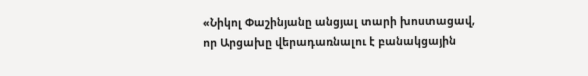«Նիկոլ Փաշինյանը անցյալ տարի խոստացավ, որ Արցախը վերադառնալու է բանակցային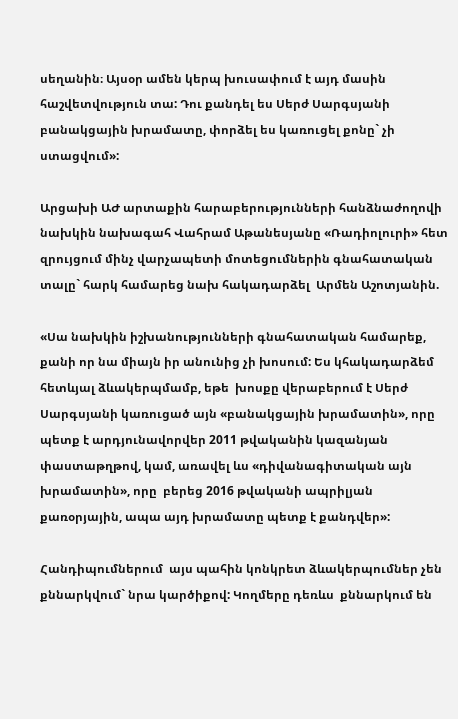սեղանին։ Այսօր ամեն կերպ խուսափում է այդ մասին հաշվետվություն տա: Դու քանդել ես Սերժ Սարգսյանի բանակցային խրամատը, փորձել ես կառուցել քոնը` չի ստացվում»:

Արցախի ԱԺ արտաքին հարաբերությունների հանձնաժողովի նախկին նախագահ Վահրամ Աթանեսյանը «Ռադիոլուրի» հետ զրույցում մինչ վարչապետի մոտեցումներին գնահատական տալը` հարկ համարեց նախ հակադարձել  Արմեն Աշոտյանին.

«Սա նախկին իշխանությունների գնահատական համարեք, քանի որ նա միայն իր անունից չի խոսում: Ես կհակադարձեմ հետևյալ ձևակերպմամբ, եթե  խոսքը վերաբերում է Սերժ Սարգսյանի կառուցած այն «բանակցային խրամատին», որը պետք է արդյունավորվեր 2011 թվականին կազանյան փաստաթղթով, կամ, առավել ևս «դիվանագիտական այն խրամատին», որը  բերեց 2016 թվականի ապրիլյան քառօրյային, ապա այդ խրամատը պետք է քանդվեր»:

Հանդիպումներում  այս պահին կոնկրետ ձևակերպումներ չեն քննարկվում` նրա կարծիքով: Կողմերը դեռևս  քննարկում են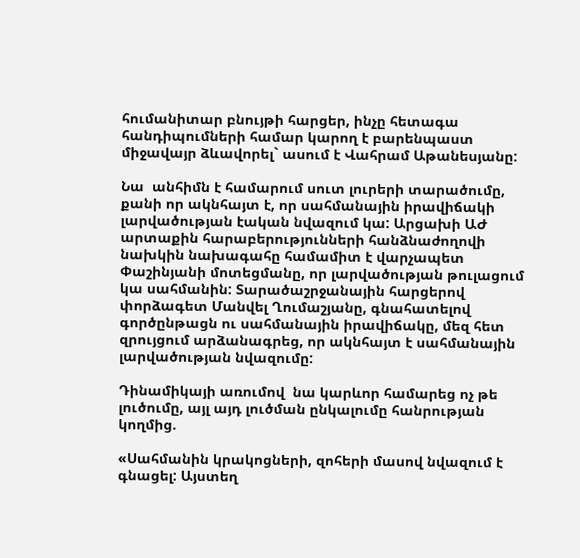հումանիտար բնույթի հարցեր, ինչը հետագա հանդիպումների համար կարող է բարենպաստ միջավայր ձևավորել` ասում է Վահրամ Աթանեսյանը:

Նա  անհիմն է համարում սուտ լուրերի տարածումը, քանի որ ակնհայտ է, որ սահմանային իրավիճակի լարվածության էական նվազում կա: Արցախի ԱԺ արտաքին հարաբերությունների հանձնաժողովի նախկին նախագահը համամիտ է վարչապետ Փաշինյանի մոտեցմանը, որ լարվածության թուլացում կա սահմանին: Տարածաշրջանային հարցերով փորձագետ Մանվել Ղումաշյանը, գնահատելով գործընթացն ու սահմանային իրավիճակը, մեզ հետ զրույցում արձանագրեց, որ ակնհայտ է սահմանային լարվածության նվազումը:

Դինամիկայի առումով  նա կարևոր համարեց ոչ թե  լուծումը, այլ այդ լուծման ընկալումը հանրության կողմից.

«Սահմանին կրակոցների, զոհերի մասով նվազում է գնացել: Այստեղ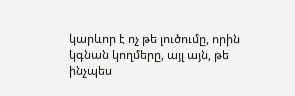կարևոր է ոչ թե լուծումը, որին կգնան կողմերը, այլ այն, թե ինչպես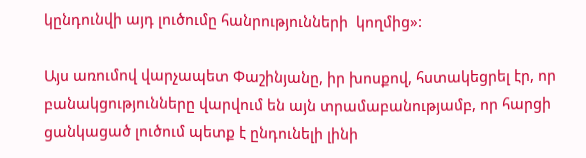կընդունվի այդ լուծումը հանրությունների  կողմից»:

Այս առումով վարչապետ Փաշինյանը, իր խոսքով, հստակեցրել էր, որ բանակցությունները վարվում են այն տրամաբանությամբ, որ հարցի ցանկացած լուծում պետք է ընդունելի լինի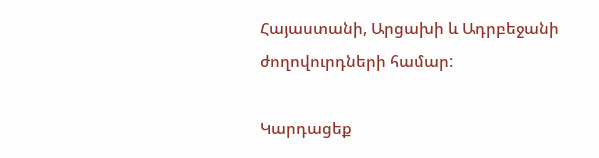Հայաստանի, Արցախի և Ադրբեջանի ժողովուրդների համար:

Կարդացեք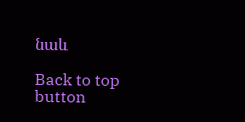նաև

Back to top button